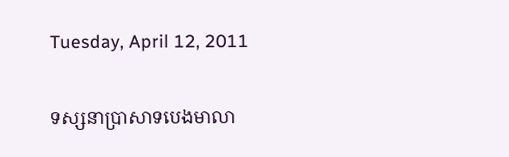Tuesday, April 12, 2011

ទស្សនាប្រាសាទបេងមាលា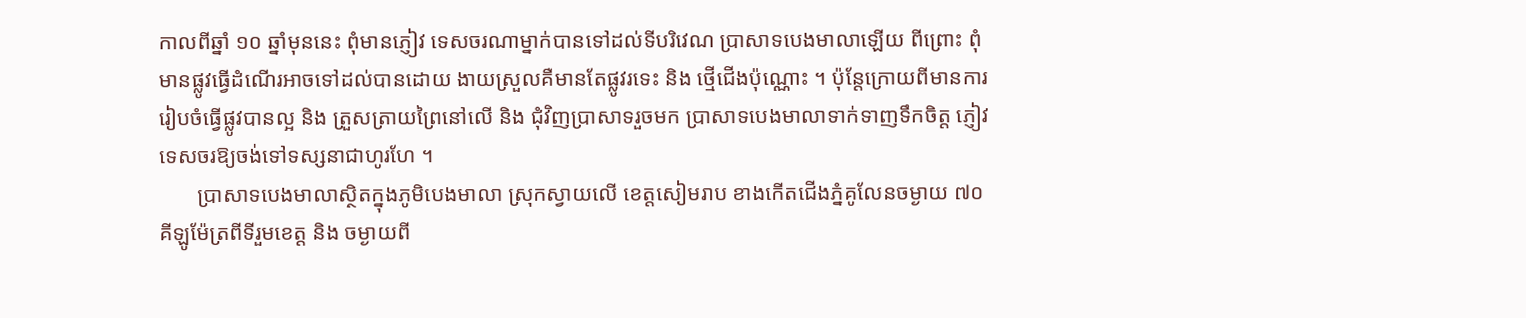កាលពីឆ្នាំ ១០ ឆ្នាំមុននេះ ពុំមានភ្ញៀវ ទេសចរណាម្នាក់បានទៅដល់ទីបរិវេណ ប្រាសាទបេងមាលាឡើយ ពីព្រោះ ពុំមានផ្លូវធ្វើដំណើរអាចទៅដល់បានដោយ ងាយស្រួលគឺមានតែផ្លូវរទេះ និង ថ្មើជើងប៉ុណ្ណោះ ។ ប៉ុន្តែក្រោយពីមានការ រៀបចំធ្វើផ្លូវបានល្អ និង ត្រួសត្រាយព្រៃនៅលើ និង ជុំវិញប្រាសាទរួចមក ប្រាសាទបេងមាលាទាក់ទាញទឹកចិត្ត ភ្ញៀវទេសចរឱ្យចង់ទៅទស្សនាជាហូរហែ ។
       ប្រាសាទបេងមាលាស្ថិតក្នុងភូមិបេងមាលា ស្រុកស្វាយលើ ខេត្តសៀមរាប ខាងកើតជើងភ្នំគូលែនចម្ងាយ ៧០ គីឡូម៉ែត្រពីទីរួមខេត្ត និង ចម្ងាយពី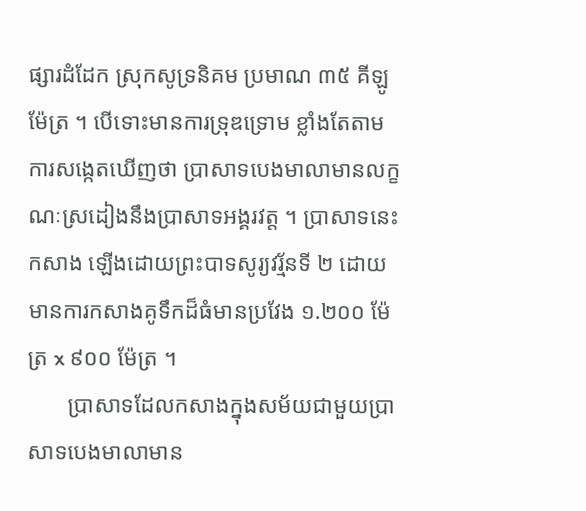ផ្សារដំដែក ស្រុកសូទ្រនិគម ប្រមាណ ៣៥ គីឡូម៉ែត្រ ។ បើទោះមានការទ្រុឌទ្រោម ខ្លាំងតែតាមការសង្កេតឃើញថា ប្រាសាទបេងមាលាមានលក្ខណៈស្រដៀងនឹងប្រាសាទអង្គរវត្ត ។ ប្រាសាទនេះកសាង ឡើងដោយព្រះបាទសូរ្យវរ្ម័នទី ២ ដោយមានការកសាងគូទឹកដ៏ធំមានប្រវែង ១.២០០ ម៉ែត្រ x ៩០០ ម៉ែត្រ ។
       ប្រាសាទដែលកសាងក្នុងសម័យជាមួយប្រាសាទបេងមាលាមាន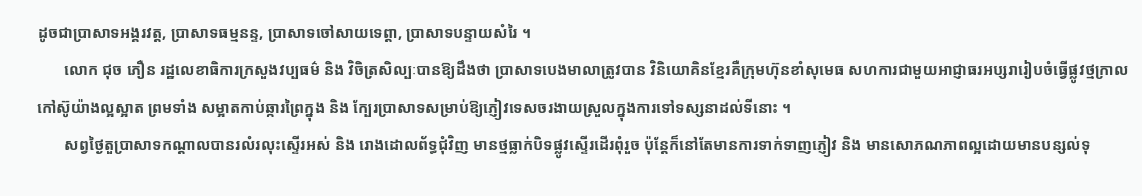ដូចជាប្រាសាទអង្គរវត្ត, ប្រាសាទធម្មនន្ទ, ប្រាសាទចៅសាយទេព្តា, ប្រាសាទបន្ទាយសំរៃ ។
       លោក ជុច ភឿន រដ្ឋលេខាធិការក្រសួងវប្បធម៌ និង វិចិត្រសិល្បៈបានឱ្យដឹងថា ប្រាសាទបេងមាលាត្រូវបាន វិនិយោគិនខ្មែរគឺក្រុមហ៊ុនខាំសុមេធ សហការជាមួយអាជ្ញាធរអប្សរារៀបចំធ្វើផ្លូវថ្មក្រាលកៅស៊ូយ៉ាងល្អស្អាត ព្រមទាំង សម្អាតកាប់ឆ្ការព្រៃក្នុង និង ក្បែរប្រាសាទសម្រាប់ឱ្យភ្ញៀវទេសចរងាយស្រួលក្នុងការទៅទស្សនាដល់ទីនោះ ។
       សព្វថ្ងៃតួប្រាសាទកណ្តាលបានរលំរលុះស្ទើរអស់ និង រោងដោលព័ទ្ធជុំវិញ មានថ្មធ្លាក់បិទផ្លូវស្ទើរដើរពុំរួច ប៉ុន្តែក៏នៅតែមានការទាក់ទាញភ្ញៀវ និង មានសោភណភាពល្អដោយមានបន្សល់ទុ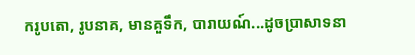ករូបតោ, រូបនាគ, មានគួទឹក, បារាយណ៍...ដូចប្រាសាទនា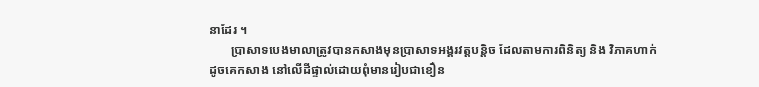នាដែរ ។
       ប្រាសាទបេងមាលាត្រូវបានកសាងមុនប្រាសាទអង្គរវត្តបន្តិច ដែលតាមការពិនិត្យ និង វិភាគហាក់ដូចគេកសាង នៅលើដីផ្ទាល់ដោយពុំមានរៀបជាខឿន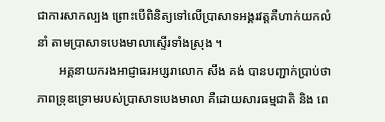ជាការសាកល្បង ព្រោះបើពិនិត្យទៅលើប្រាសាទអង្គរវត្តគឺហាក់យកលំនាំ តាមប្រាសាទបេងមាលាស្ទើរទាំងស្រុង ។
       អគ្គនាយករងអាជ្ញាធរអប្សរាលោក សឹង គង់ បានបញ្ជាក់ប្រាប់ថា ភាពទ្រុឌទ្រោមរបស់ប្រាសាទបេងមាលា គឺដោយសារធម្មជាតិ និង ពេ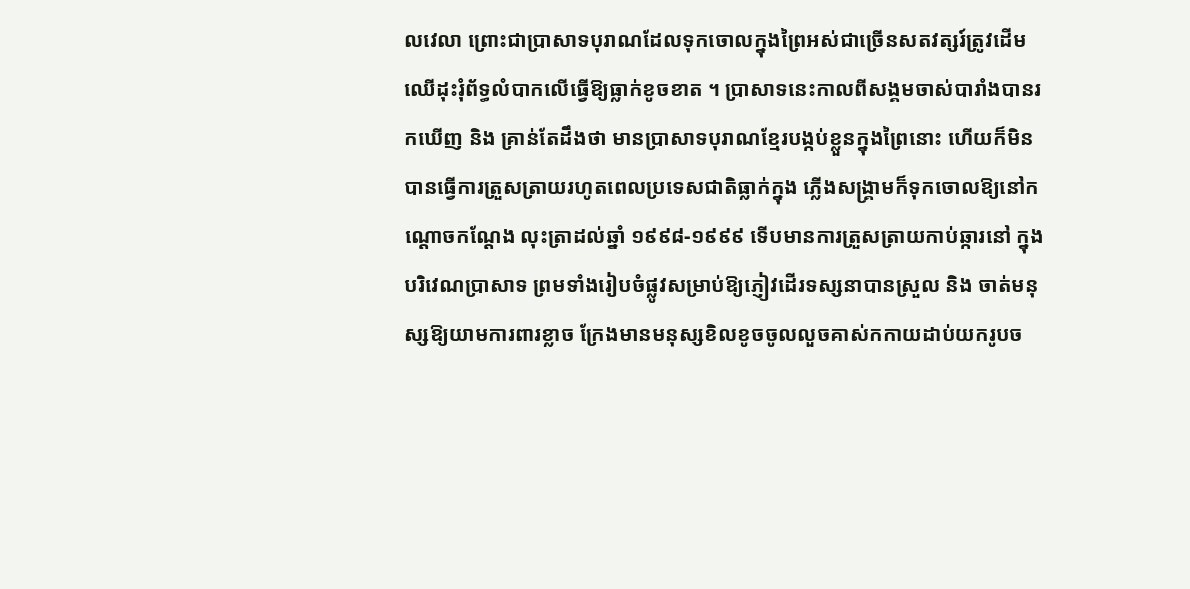លវេលា ព្រោះជាប្រាសាទបុរាណដែលទុកចោលក្នុងព្រៃអស់ជាច្រើនសតវត្សរ៍ត្រូវដើម ឈើដុះរុំព័ទ្ធលំបាកលើធ្វើឱ្យធ្លាក់ខូចខាត ។ ប្រាសាទនេះកាលពីសង្គមចាស់បារាំងបានរកឃើញ និង គ្រាន់តែដឹងថា មានប្រាសាទបុរាណខ្មែរបង្កប់ខ្លួនក្នុងព្រៃនោះ ហើយក៏មិនបានធ្វើការត្រួសត្រាយរហូតពេលប្រទេសជាតិធ្លាក់ក្នុង ភ្លើងសង្គ្រាមក៏ទុកចោលឱ្យនៅកណ្តោចកណ្តែង លុះត្រាដល់ឆ្នាំ ១៩៩៨-១៩៩៩ ទើបមានការត្រួសត្រាយកាប់ឆ្ការនៅ ក្នុងបរិវេណប្រាសាទ ព្រមទាំងរៀបចំផ្លូវសម្រាប់ឱ្យភ្ញៀវដើរទស្សនាបានស្រួល និង ចាត់មនុស្សឱ្យយាមការពារខ្លាច ក្រែងមានមនុស្សខិលខូចចូលលួចគាស់កកាយដាប់យករូបច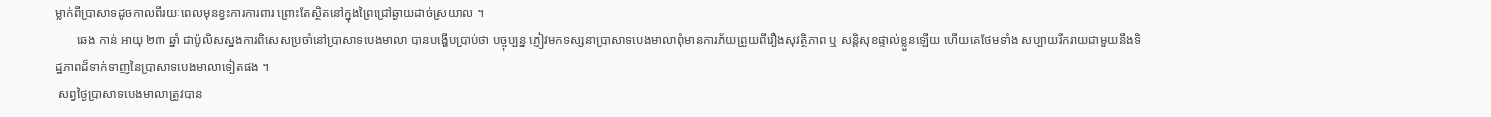ម្លាក់ពីប្រាសាទដូចកាលពីរយៈពេលមុនខ្វះការការពារ ព្រោះតែស្ថិតនៅក្នុងព្រៃជ្រៅឆ្ងាយដាច់ស្រយាល ។
       ឆេង កាន់ អាយុ ២៣ ឆ្នាំ ជាប៉ូលិសស្នងការពិសេសប្រចាំនៅប្រាសាទបេងមាលា បានបង្ហើបប្រាប់ថា បច្ចុប្បន្ន ភ្ញៀវមកទស្សនាប្រាសាទបេងមាលាពុំមានការភ័យព្រួយពីរឿងសុវត្ថិភាព ឬ សន្តិសុខផ្ទាល់ខ្លួនឡើយ ហើយគេថែមទាំង សប្បាយរីករាយជាមួយនឹងទិដ្ឋភាពដ៏ទាក់ទាញនៃប្រាសាទបេងមាលាទៀតផង ។
 សព្វថ្ងៃប្រាសាទបេងមាលាត្រូវបាន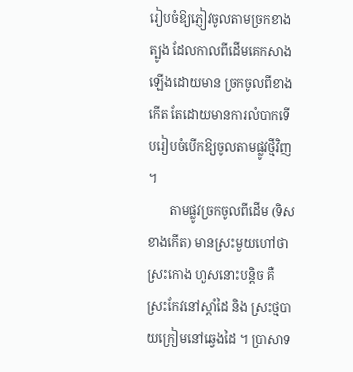រៀបចំឱ្យភ្ញៀវចូលតាមច្រកខាងត្បូង ដែលកាលពីដើមគេកសាងឡើងដោយមាន ច្រកចូលពីខាងកើត តែដោយមានការលំបាកទើបរៀបចំបើកឱ្យចូលតាមផ្លូវថ្មីវិញ ។
       តាមផ្លូវច្រកចូលពីដើម (ទិសខាងកើត) មានស្រះមួយហៅថា ស្រះកោង ហួសនោះបន្តិច គឺស្រះកែវនៅស្តាំដៃ និង ស្រះថ្មបាយក្រៀមនៅឆ្វេងដៃ ។ ប្រាសាទ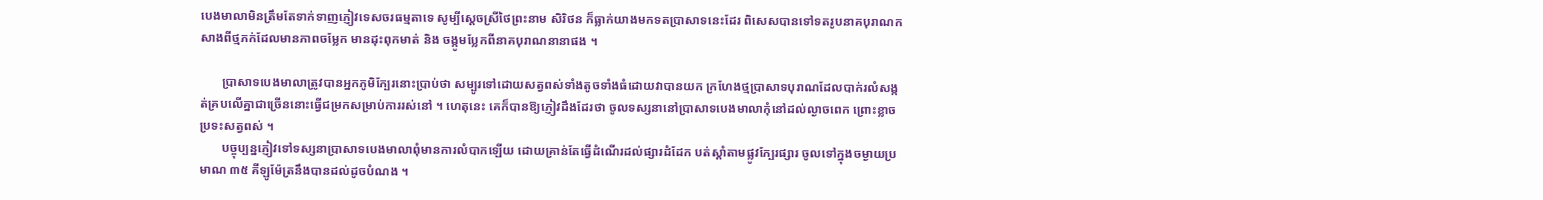បេងមាលាមិនត្រឹមតែទាក់ទាញភ្ញៀវទេសចរធម្មតាទេ សូម្បីស្តេចស្រីថៃព្រះនាម សិរិថន ក៏ធ្លាក់យាងមកទតប្រាសាទនេះដែរ ពិសេសបានទៅទតរូបនាគបុរាណកសាងពីថ្មភក់ដែលមានភាពចម្លែក មានដុះពុកមាត់ និង ចង្កូមប្លែកពីនាគបុរាណនានាផង ។

       ប្រាសាទបេងមាលាត្រូវបានអ្នកភូមិក្បែរនោះប្រាប់ថា សម្បូរទៅដោយសត្វពស់ទាំងតូចទាំងធំដោយវាបានយក ក្រហែងថ្មប្រាសាទបុរាណដែលបាក់រលំសង្កត់គ្របលើគ្នាជាច្រើននោះធ្វើជម្រកសម្រាប់ការរស់នៅ ។ ហេតុនេះ គេក៏បានឱ្យភ្ញៀវដឹងដែរថា ចូលទស្សនានៅប្រាសាទបេងមាលាកុំនៅដល់ល្ងាចពេក ព្រោះខ្លាចប្រទះសត្វពស់ ។
       បច្ចុប្បន្នភ្ញៀវទៅទស្សនាប្រាសាទបេងមាលាពុំមានការលំបាកឡើយ ដោយគ្រាន់តែធ្វើដំណើរដល់ផ្សារដំដែក បត់ស្តាំតាមផ្លូវក្បែរផ្សារ ចូលទៅក្នុងចម្ងាយប្រមាណ ៣៥ គីឡូម៉ែត្រនឹងបានដល់ដូចបំណង ។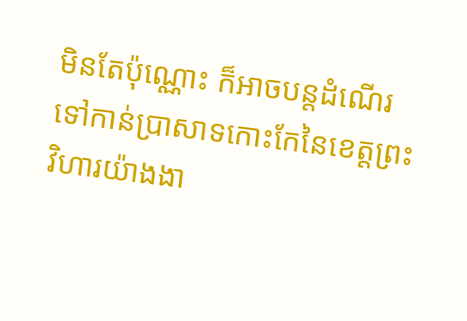មិនតែប៉ុណ្ណោះ ក៏អាចបន្តដំណើរទៅកាន់ប្រាសាទកោះកែនៃខេត្តព្រះវិហារយ៉ាងងា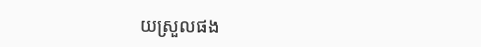យស្រួលផង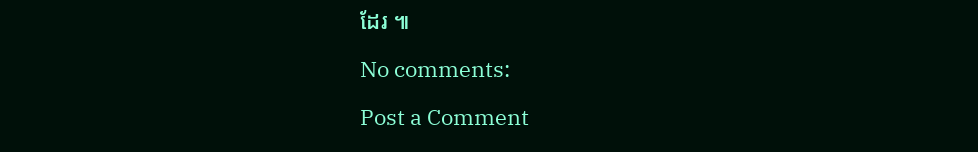ដែរ ៕

No comments:

Post a Comment